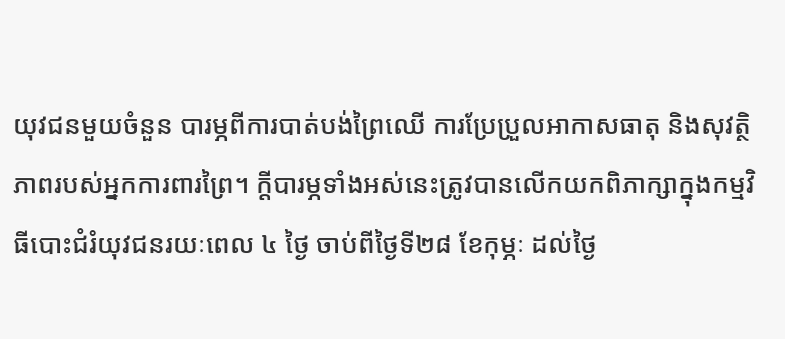យុវជនមួយចំនួន បារម្ភពីការបាត់បង់ព្រៃឈើ ការប្រែប្រួលអាកាសធាតុ និងសុវត្ថិភាពរបស់អ្នកការពារព្រៃ។ ក្ដីបារម្ភទាំងអស់នេះត្រូវបានលើកយកពិភាក្សាក្នុងកម្មវិធីបោះជំរំយុវជនរយៈពេល ៤ ថ្ងៃ ចាប់ពីថ្ងៃទី២៨ ខែកុម្ភៈ ដល់ថ្ងៃ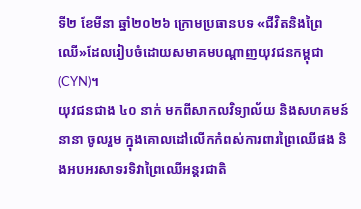ទី២ ខែមីនា ឆ្នាំ២០២៦ ក្រោមប្រធានបទ «ជីវិតនិងព្រៃឈើ»ដែលរៀបចំដោយសមាគមបណ្ដាញយុវជនកម្ពុជា (CYN)។
យុវជនជាង ៤០ នាក់ មកពីសាកលវិទ្យាល័យ និងសហគមន៍នានា ចូលរួម ក្នុងគោលដៅលើកកំពស់ការពារព្រៃឈើផង និងអបអរសាទរទិវាព្រៃឈើអន្តរជាតិ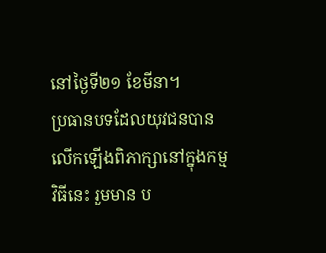នៅថ្ងៃទី២១ ខែមីនា។
ប្រធានបទដែលយុវជនបានលើកឡើងពិភាក្សានៅក្នុងកម្មវិធីនេះ រួមមាន ប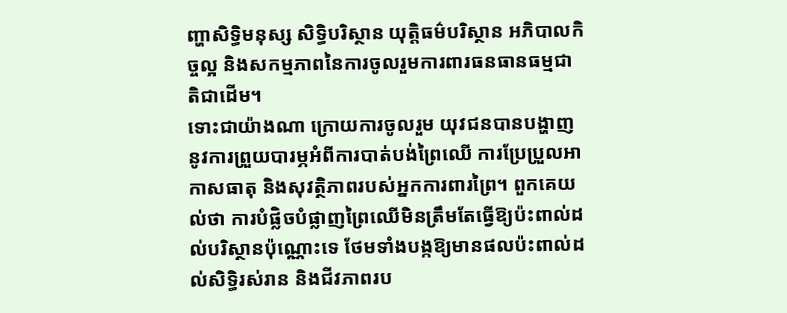ញ្ហាសិទ្ធិមនុស្ស សិទ្ធិបរិស្ថាន យុត្តិធម៌បរិស្ថាន អភិបាលកិច្ចល្អ និងសកម្មភាពនៃការចូលរួមការពារធនធានធម្មជាតិជាដើម។
ទោះជាយ៉ាងណា ក្រោយការចូលរួម យុវជនបានបង្ហាញនូវការព្រួយបារម្ភអំពីការបាត់បង់ព្រៃឈើ ការប្រែប្រួលអាកាសធាតុ និងសុវត្ថិភាពរបស់អ្នកការពារព្រៃ។ ពួកគេយល់ថា ការបំផ្លិចបំផ្លាញព្រៃឈើមិនត្រឹមតែធ្វើឱ្យប៉ះពាល់ដល់បរិស្ថានប៉ុណ្ណោះទេ ថែមទាំងបង្កឱ្យមានផលប៉ះពាល់ដល់សិទ្ធិរស់រាន និងជីវភាពរប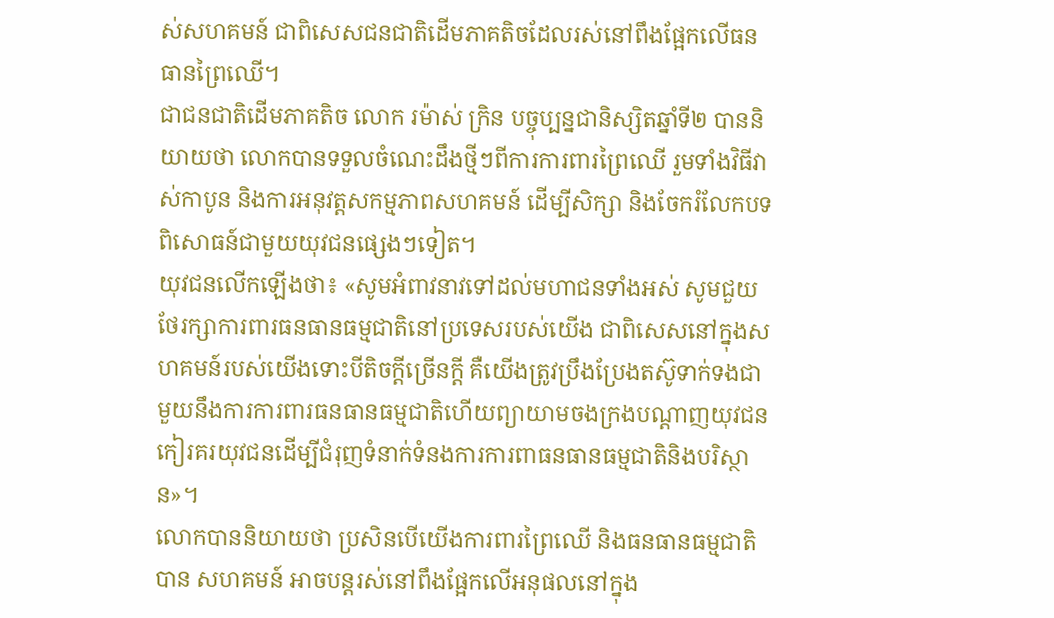ស់សហគមន៍ ជាពិសេសជនជាតិដើមភាគតិចដែលរស់នៅពឹងផ្អែកលើធនធានព្រៃឈើ។
ជាជនជាតិដើមភាគតិច លោក រម៉ាស់ ក្រិន បច្ចុប្បន្នជានិស្សិតឆ្នាំទី២ បាននិយាយថា លោកបានទទួលចំណេះដឹងថ្មីៗពីការការពារព្រៃឈើ រួមទាំងវិធីវាស់កាបូន និងការអនុវត្តសកម្មភាពសហគមន៍ ដើម្បីសិក្សា និងចែករំលែកបទពិសោធន៍ជាមួយយុវជនផ្សេងៗទៀត។
យុវជនលើកឡើងថា៖ «សូមអំពាវនាវទៅដល់មហាជនទាំងអស់ សូមជួយថែរក្សាការពារធនធានធម្មជាតិនៅប្រទេសរបស់យើង ជាពិសេសនៅក្នុងសហគមន៍របស់យើងទោះបីតិចក្តីច្រើនក្តី គឺយើងត្រូវប្រឹងប្រែងតស៊ូទាក់ទងជាមួយនឹងការការពារធនធានធម្មជាតិហើយព្យាយាមចងក្រងបណ្ដាញយុវជន កៀរគរយុវជនដើម្បីជំរុញទំនាក់ទំនងការការពាធនធានធម្មជាតិនិងបរិស្ថាន»។
លោកបាននិយាយថា ប្រសិនបើយើងការពារព្រៃឈើ និងធនធានធម្មជាតិបាន សហគមន៍ អាចបន្តរស់នៅពឹងផ្អែកលើអនុផលនៅក្នុង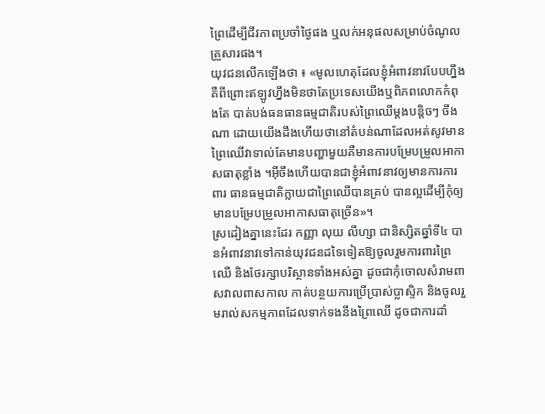ព្រៃដើម្បីជីវភាពប្រចាំថ្ងៃផង ឬលក់អនុផលសម្រាប់ចំណូលគ្រួសារផង។
យុវជនលើកឡើងថា ៖ «មូលហេតុដែលខ្ញុំអំពាវនាវបែបហ្នឹងគឺពីព្រោះឥឡូវហ្នឹងមិនថាតែប្រទេសយើងឬពិភពលោកកំពុងតែ បាត់បង់ធនធានធម្មជាតិរបស់ព្រៃឈើម្ដងបន្តិចៗ ចឹងណា ដោយយើងដឹងហើយថានៅតំបន់ណាដែលអត់សូវមានព្រៃឈើវាទាល់តែមានបញ្ហាមួយគឺមានការបម្រែបម្រួលអាកាសធាតុខ្លាំង ។អ៊ីចឹងហើយបានជាខ្ញុំអំពាវនាវឲ្យមានការការពារ ធានធម្មជាតិក្លាយជាព្រៃឈើបានគ្រប់ បានល្អដើម្បីកុំឲ្យ មានបម្រែបម្រួលអាកាសធាតុច្រើន»។
ស្រដៀងគ្នានេះដែរ កញ្ញា លុយ លីហ្សា ជានិស្សិតឆ្នាំទី៤ បានអំពាវនាវទៅកាន់យុវជនដទៃទៀតឱ្យចូលរួមការពារព្រៃឈើ និងថែរក្សាបរិស្ថានទាំងអស់គ្នា ដូចជាកុំចោលសំរាមពាសវាលពាសកាល កាត់បន្ថយការប្រើប្រាស់ប្លាស្ទិក និងចូលរួមរាល់សកម្មភាពដែលទាក់ទងនឹងព្រៃឈើ ដូចជាការដាំ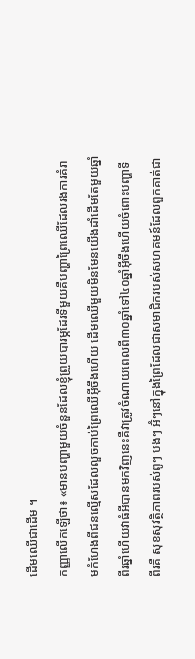ដើមឈើជាដើម ។
កញ្ញាលើកឡើថា៖ «មានបញ្ហាមួយចំនួនដែលខ្ញុំព្រួយបារម្ភដែរទីមួយគឺបញ្ហាព្រៃឈើដែលរងការគំរាមកំហែងពីជនល្មើសដែលលួចកាប់ព្រៃឈើអ៊ីចឹងហើយ ដើមឈើមួយមិនមែនយើងដាំដើមតែមួយឆ្នាំពីរឆ្នាំហើយវាធំអីបានមកវិញនេះគឺវាត្រូវចំណាយពេលពី៣០ឆ្នាំទៅ៤០ឆ្នាំអ៊ីចឹងហើយចំពោះបញ្ហាទីពីរគឺ សុខសុវត្ថិភាពរបស់ពូៗ បងៗ អ៊ំៗនៅក្នុងព្រៃដែលជាសមាជិករបស់សហគមន៍ដែលពួកគាត់ជា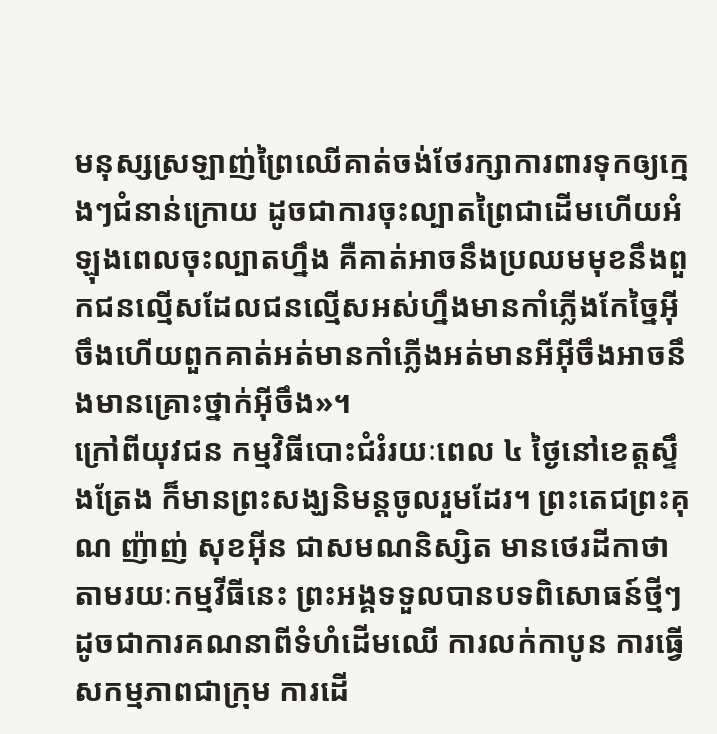មនុស្សស្រឡាញ់ព្រៃឈើគាត់ចង់ថែរក្សាការពារទុកឲ្យក្មេងៗជំនាន់ក្រោយ ដូចជាការចុះល្បាតព្រៃជាដើមហើយអំឡុងពេលចុះល្បាតហ្នឹង គឺគាត់អាចនឹងប្រឈមមុខនឹងពួកជនល្មើសដែលជនល្មើសអស់ហ្នឹងមានកាំភ្លើងកែច្នៃអ៊ីចឹងហើយពួកគាត់អត់មានកាំភ្លើងអត់មានអីអ៊ីចឹងអាចនឹងមានគ្រោះថ្នាក់អ៊ីចឹង»។
ក្រៅពីយុវជន កម្មវិធីបោះជំរំរយៈពេល ៤ ថ្ងៃនៅខេត្តស្ទឹងត្រែង ក៏មានព្រះសង្ឃនិមន្តចូលរួមដែរ។ ព្រះតេជព្រះគុណ ញ៉ាញ់ សុខអ៊ីន ជាសមណនិស្សិត មានថេរដីកាថា តាមរយៈកម្មវីធីនេះ ព្រះអង្គទទួលបានបទពិសោធន៍ថ្មីៗ ដូចជាការគណនាពីទំហំដើមឈើ ការលក់កាបូន ការធ្វើសកម្មភាពជាក្រុម ការដើ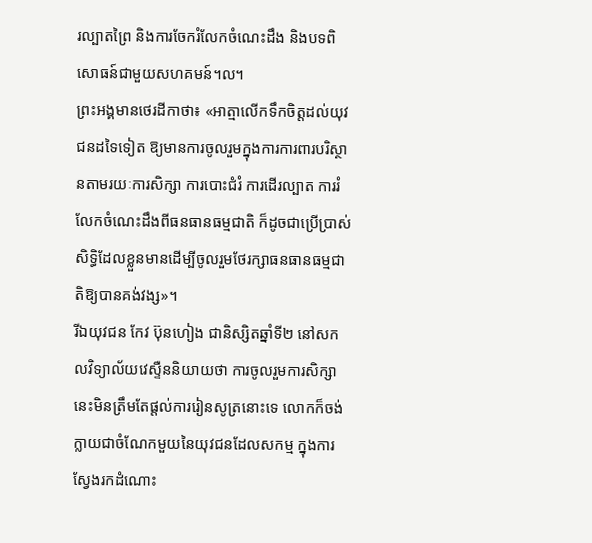រល្បាតព្រៃ និងការចែករំលែកចំណេះដឹង និងបទពិសោធន៍ជាមួយសហគមន៍។ល។
ព្រះអង្គមានថេរដីកាថា៖ «អាត្មាលើកទឹកចិត្តដល់យុវជនដទៃទៀត ឱ្យមានការចូលរួមក្នុងការការពារបរិស្ថានតាមរយៈការសិក្សា ការបោះជំរំ ការដើរល្បាត ការរំលែកចំណេះដឹងពីធនធានធម្មជាតិ ក៏ដូចជាប្រើប្រាស់សិទ្ធិដែលខ្លួនមានដើម្បីចូលរួមថែរក្សាធនធានធម្មជាតិឱ្យបានគង់វង្ស»។
រីឯយុវជន កែវ ប៊ុនហៀង ជានិស្សិតឆ្នាំទី២ នៅសកលវិទ្យាល័យវេស្ទឺននិយាយថា ការចូលរួមការសិក្សានេះមិនត្រឹមតែផ្តល់ការរៀនសូត្រនោះទេ លោកក៏ចង់ក្លាយជាចំណែកមួយនៃយុវជនដែលសកម្ម ក្នុងការស្វែងរកដំណោះ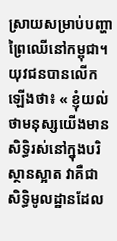ស្រាយសម្រាប់បញ្ហាព្រៃឈើនៅកម្ពុជា។
យុវជនបានលើកឡើងថា៖ « ខ្ញុំយល់ថាមនុស្សយើងមានសិទ្ធិរស់នៅក្នុងបរិស្ថានស្អាត វាគឺជាសិទ្ធិមូលដ្ឋានដែល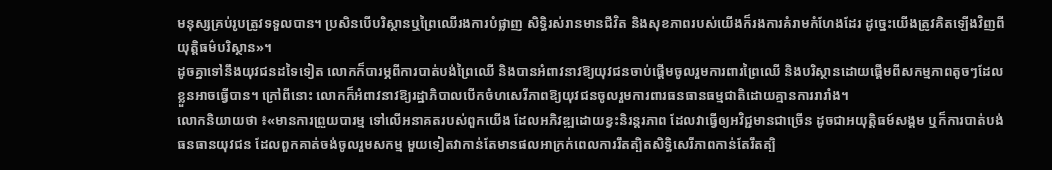មនុស្សគ្រប់រូបត្រូវទទួលបាន។ ប្រសិនបើបរិស្ថានឬព្រៃឈើរងការបំផ្លាញ សិទ្ធិរស់រានមានជីវិត និងសុខភាពរបស់យើងក៏រងការគំរាមកំហែងដែរ ដូច្នេះយើងត្រូវគិតឡើងវិញពីយុត្តិធម៌បរិស្ថាន»។
ដូចគ្នាទៅនឹងយុវជនដទៃទៀត លោកក៏បារម្ភពីការបាត់បង់ព្រៃឈើ និងបានអំពាវនាវឱ្យយុវជនចាប់ផ្តើមចូលរួមការពារព្រៃឈើ និងបរិស្ថានដោយផ្តើមពីសកម្មភាពតូចៗដែលខ្លួនអាចធ្វើបាន។ ក្រៅពីនោះ លោកក៏អំពាវនាវឱ្យរដ្ឋាភិបាលបើកចំហសេរីភាពឱ្យយុវជនចូលរួមការពារធនធានធម្មជាតិដោយគ្មានការរារាំង។
លោកនិយាយថា ៖«មានការព្រួយបារម្ម ទៅលើអនាគតរបស់ពួកយើង ដែលអភិវឌ្ឍដោយខ្វះនិរន្តរភាព ដែលវាធ្វើឲ្យអវិជ្ជមានជាច្រើន ដូចជាអយុត្តិធម៍សង្គម ឬក៏ការបាត់បង់ធនធានយុវជន ដែលពួកគាត់ចង់ចូលរួមសកម្ម មួយទៀតវាកាន់តែមានផលអាក្រក់ពេលការរឹតត្បិតសិទ្ធិសេរីភាពកាន់តែរឹតត្បិ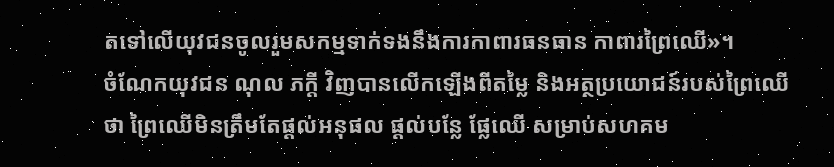តទៅលើយុវជនចូលរួមសកម្មទាក់ទងនឹងការកាពារធនធាន កាពារព្រៃឈើ»។
ចំណែកយុវជន ណុល ភក្តី វិញបានលើកឡើងពីតម្លៃ និងអត្ថប្រយោជន៍របស់ព្រៃឈើថា ព្រៃឈើមិនត្រឹមតែផ្ដល់អនុផល ផ្ដល់បន្លែ ផ្លែឈើ សម្រាប់សហគម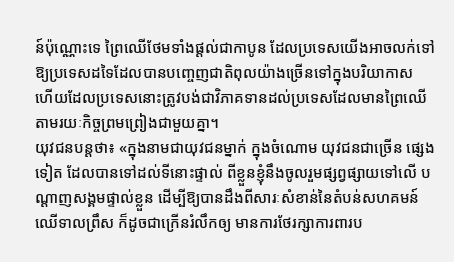ន៍ប៉ុណ្ណោះទេ ព្រៃឈើថែមទាំងផ្ដល់ជាកាបូន ដែលប្រទេសយើងអាចលក់ទៅឱ្យប្រទេសដទៃដែលបានបញ្ចេញជាតិពុលយ៉ាងច្រើនទៅក្នុងបរិយាកាស ហើយដែលប្រទេសនោះត្រូវបង់ជាវិភាគទានដល់ប្រទេសដែលមានព្រៃឈើ តាមរយៈកិច្ចព្រមព្រៀងជាមួយគ្នា។
យុវជនបន្តថា៖ «ក្នុងនាមជាយុវជនម្នាក់ ក្នុងចំណោម យុវជនជាច្រើន ផ្សេងទៀត ដែលបានទៅដល់ទីនោះផ្ទាល់ ពីខ្លួនខ្ញុំនឹងចូលរួមផ្សព្វផ្សាយទៅលើ បណ្តាញសង្គមផ្ទាល់ខ្លួន ដើម្បីឱ្យបានដឹងពីសារៈសំខាន់នៃតំបន់សហគមន៍ឈើទាលព្រឹស ក៏ដូចជាក្រើនរំលឹកឲ្យ មានការថែរក្សាការពារប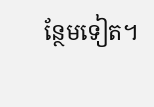ន្ថែមទៀត។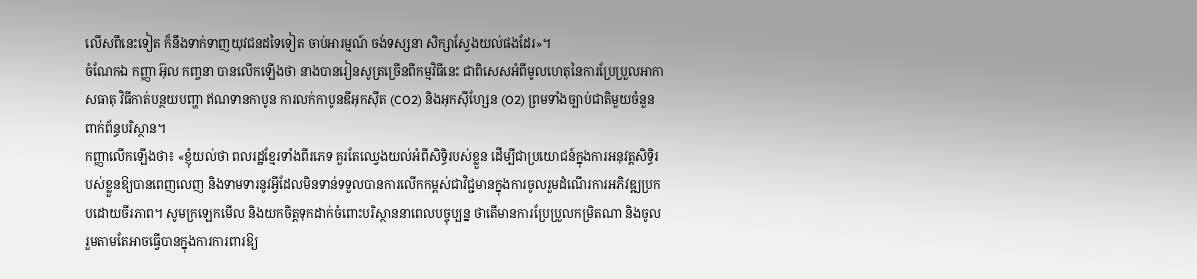លើសពីនេះទៀត ក៏នឹងទាក់ទាញយុវជនដទៃទៀត ចាប់អារម្មណ៍ ចង់ទស្សនា សិក្សាស្វែងយល់ផងដែរ»។
ចំណែកឯ កញ្ញា អ៊ុល កញ្ចនា បានលើកឡើងថា នាងបានរៀនសូត្រច្រើនពីកម្មវិធីនេះ ជាពិសេសអំពីមូលហេតុនៃការប្រែប្រួលអាកាសធាតុ វិធីកាត់បន្ថយបញ្ហា ឥណទានកាបូន ការលក់កាបូនឌីអុកស៊ីត (CO2) និងអុកស៊ីហ្សែន (O2) ព្រមទាំងច្បាប់ជាតិមួយចំនួនពាក់ព័ន្ធបរិស្ថាន។
កញ្ញាលើកឡើងថា៖ «ខ្ញុំយល់ថា ពលរដ្ឋខ្មែរទាំងពីរភេទ គួរតែឈ្វេងយល់អំពីសិទ្ធិរបស់ខ្លួន ដើម្បីជាប្រយោជន៍ក្នុងការអនុវត្តសិទ្ធិរបស់ខ្លួនឱ្យបានពេញលេញ និងទាមទារនូវអ្វីដែលមិនទាន់ទទួលបានការលើកកម្ពស់ជាវិជ្ជមានក្នុងការចូលរួមដំណើរការអភិវឌ្ឍប្រកបដោយចីរភាព។ សូមក្រឡេកមើល និងយកចិត្តទុកដាក់ចំពោះបរិស្ថាននាពេលបច្ចុប្បន្ន ថាតើមានការប្រែប្រួលកម្រិតណា និងចូលរួមតាមតែអាចធ្វើបានក្នុងការការពារឱ្យ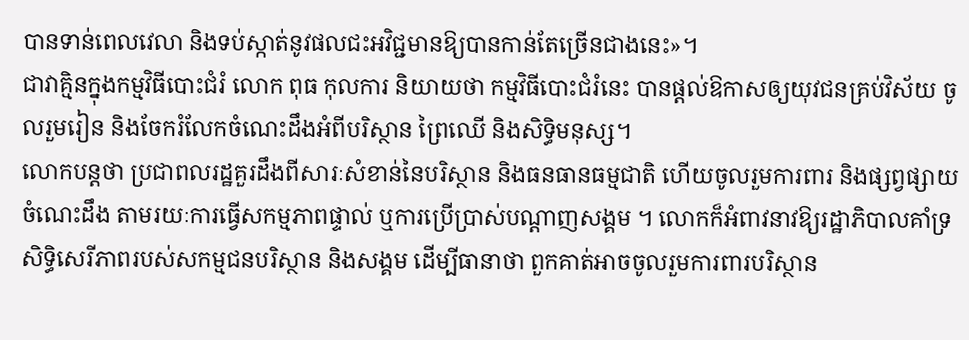បានទាន់ពេលវេលា និងទប់ស្កាត់នូវផលជះអវិជ្ជមានឱ្យបានកាន់តែច្រើនជាងនេះ»។
ជាវាគ្មិនក្នុងកម្មវិធីបោះជំរំ លោក ពុធ កុលការ និយាយថា កម្មវិធីបោះជំរំនេះ បានផ្តល់ឱកាសឲ្យយុវជនគ្រប់វិស័យ ចូលរួមរៀន និងចែករំលែកចំណេះដឹងអំពីបរិស្ថាន ព្រៃឈើ និងសិទ្ធិមនុស្ស។
លោកបន្តថា ប្រជាពលរដ្ឋគួរដឹងពីសារៈសំខាន់នៃបរិស្ថាន និងធនធានធម្មជាតិ ហើយចូលរួមការពារ និងផ្សព្វផ្សាយចំណេះដឹង តាមរយៈការធ្វើសកម្មភាពផ្ទាល់ ឬការប្រើប្រាស់បណ្តាញសង្គម ។ លោកក៏អំពាវនាវឱ្យរដ្ឋាភិបាលគាំទ្រសិទ្ធិសេរីភាពរបស់សកម្មជនបរិស្ថាន និងសង្គម ដើម្បីធានាថា ពួកគាត់អាចចូលរួមការពារបរិស្ថាន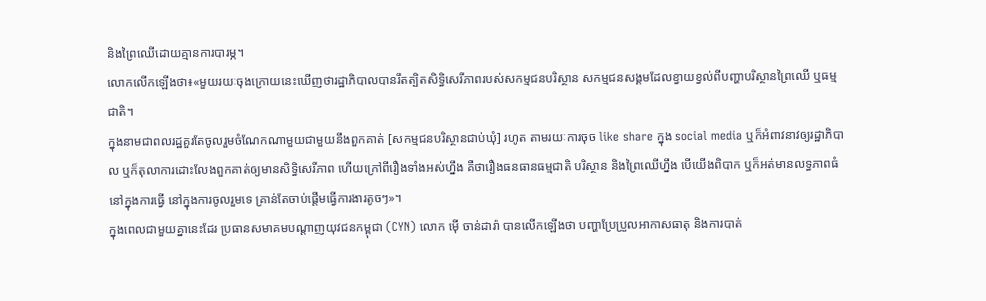និងព្រៃឈើដោយគ្មានការបារម្ភ។
លោកលើកឡើងថា៖«មួយរយៈចុងក្រោយនេះឃើញថារដ្ឋាភិបាលបានរឹតត្បិតសិទ្ធិសេរីភាពរបស់សកម្មជនបរិស្ថាន សកម្មជនសង្គមដែលខ្វាយខ្វល់ពីបញ្ហាបរិស្ថានព្រៃឈើ ឬធម្មជាតិ។
ក្នុងនាមជាពលរដ្ឋគួរតែចូលរួមចំណែកណាមួយជាមួយនឹងពួកគាត់ [សកម្មជនបរិស្ថានជាប់ឃុំ] រហូត តាមរយៈការចុច like share ក្នុង social media ឬក៏អំពាវនាវឲ្យរដ្ឋាភិបាល ឬក៏តុលាការដោះលែងពួកគាត់ឲ្យមានសិទ្ធិសេរីភាព ហើយក្រៅពីរឿងទាំងអស់ហ្នឹង គឺថារឿងធនធានធម្មជាតិ បរិស្ថាន និងព្រៃឈើហ្នឹង បើយើងពិបាក ឬក៏អត់មានលទ្ធភាពធំនៅក្នុងការធ្វើ នៅក្នុងការចូលរួមទេ គ្រាន់តែចាប់ផ្តើមធ្វើការងារតូចៗ»។
ក្នុងពេលជាមួយគ្នានេះដែរ ប្រធានសមាគមបណ្ដាញយុវជនកម្ពុជា (CYN) លោក ម៉ើ ចាន់ដារ៉ា បានលើកឡើងថា បញ្ហាប្រែប្រួលអាកាសធាតុ និងការបាត់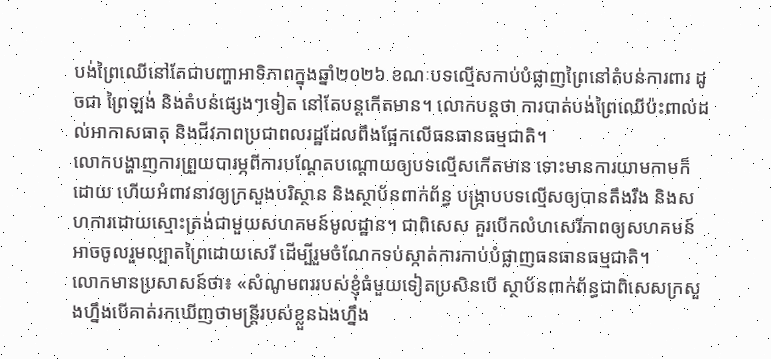បង់ព្រៃឈើនៅតែជាបញ្ហាអាទិភាពក្នុងឆ្នាំ២០២៦ ខណៈបទល្មើសកាប់បំផ្លាញព្រៃនៅតំបន់ការពារ ដូចជា ព្រៃឡង់ និងតំបន់ផ្សេងៗទៀត នៅតែបន្តកើតមាន។ លោកបន្តថា ការបាត់បង់ព្រៃឈើប៉ះពាល់ដល់អាកាសធាតុ និងជីវភាពប្រជាពលរដ្ឋដែលពឹងផ្អែកលើធនធានធម្មជាតិ។
លោកបង្ហាញការព្រួយបារម្ភពីការបណ្ដែតបណ្ដោយឲ្យបទល្មើសកើតមាន ទោះមានការយាមកាមក៏ដោយ ហើយអំពាវនាវឲ្យក្រសួងបរិស្ថាន និងស្ថាប័នពាក់ព័ន្ធ បង្ក្រាបបទល្មើសឲ្យបានតឹងរឹង និងសហការដោយស្មោះត្រង់ជាមួយសហគមន៍មូលដ្ឋាន។ ជាពិសេស គួរបើកលំហសេរីភាពឲ្យសហគមន៍អាចចូលរួមល្បាតព្រៃដោយសេរី ដើម្បីរួមចំណែកទប់ស្កាត់ការកាប់បំផ្លាញធនធានធម្មជាតិ។
លោកមានប្រសាសន៍ថា៖ «សំណូមពររបស់ខ្ញុំធំមួយទៀតប្រសិនបើ ស្ថាប័នពាក់ព័ន្ធជាពិសេសក្រសួងហ្នឹងបើគាត់រកឃើញថាមន្ត្រីរបស់ខ្លួនឯងហ្នឹង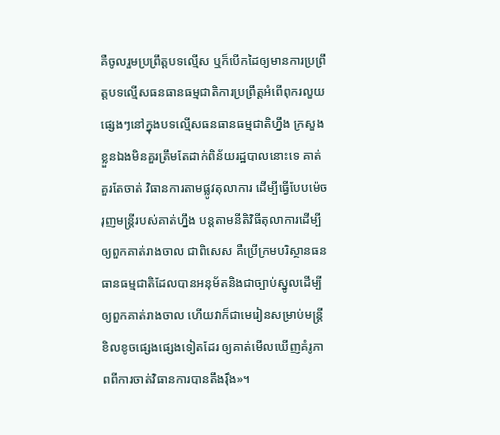គឺចូលរួមប្រព្រឹត្តបទល្មើស ឬក៏បើកដៃឲ្យមានការប្រព្រឹត្តបទល្មើសធនធានធម្មជាតិការប្រព្រឹត្តអំពើពុករលួយផ្សេងៗនៅក្នុងបទល្មើសធនធានធម្មជាតិហ្នឹង ក្រសួងខ្លួនឯងមិនគួរត្រឹមតែដាក់ពិន័យរដ្ឋបាលនោះទេ គាត់គួរតែចាត់ វិធានការតាមផ្លូវតុលាការ ដើម្បីធ្វើបែបម៉េច រុញមន្ត្រីរបស់គាត់ហ្នឹង បន្តតាមនីតិវិធីតុលាការដើម្បីឲ្យពួកគាត់រាងចាល ជាពិសេស គឺប្រើក្រមបរិស្ថានធនធានធម្មជាតិដែលបានអនុម័តនិងជាច្បាប់ស្នូលដើម្បីឲ្យពួកគាត់រាងចាល ហើយវាក៏ជាមេរៀនសម្រាប់មន្ត្រីខិលខូចផ្សេងផ្សេងទៀតដែរ ឲ្យគាត់មើលឃើញគំរូភាពពីការចាត់វិធានការបានតឹងរ៉ឹង»។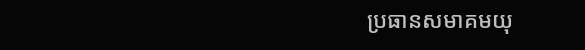ប្រធានសមាគមយុ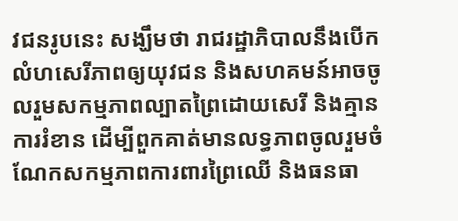វជនរូបនេះ សង្ឃឹមថា រាជរដ្ឋាភិបាលនឹងបើកលំហសេរីភាពឲ្យយុវជន និងសហគមន៍អាចចូលរួមសកម្មភាពល្បាតព្រៃដោយសេរី និងគ្មានការរំខាន ដើម្បីពួកគាត់មានលទ្ធភាពចូលរួមចំណែកសកម្មភាពការពារព្រៃឈើ និងធនធា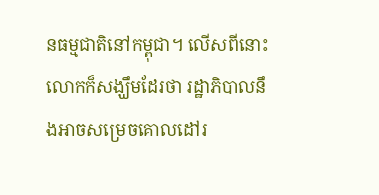នធម្មជាតិនៅកម្ពុជា។ លើសពីនោះ លោកក៏សង្ឃឹមដែរថា រដ្ឋាភិបាលនឹងអាចសម្រេចគោលដៅរ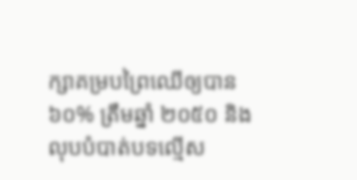ក្សាគម្របព្រៃឈើឲ្យបាន ៦០% ត្រឹមឆ្នាំ ២០៥០ និងលុបបំបាត់បទល្មើស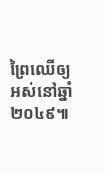ព្រៃឈើឲ្យអស់នៅឆ្នាំ ២០៤៩៕